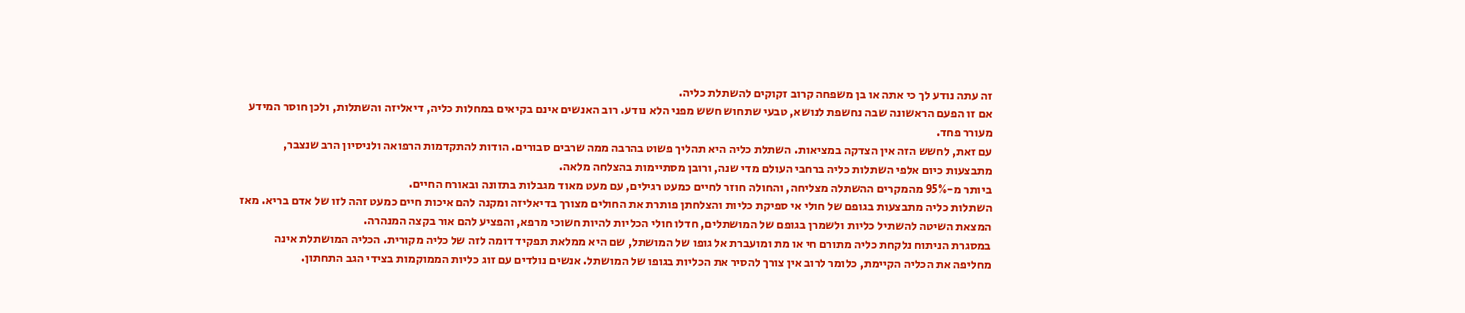זה עתה נודע לך כי אתה או בן משפחה קרוב זקוקים להשתלת כליה.
אם זו הפעם הראשונה שבה נחשפת לנושא, טבעי שתחוש חשש מפני הלא נודע. רוב האנשים אינם בקיאים במחלות כליה, דיאליזה והשתלות, ולכן חוסר המידע מעורר פחד.
עם זאת, לחשש הזה אין הצדקה במציאות. השתלת כליה היא תהליך פשוט בהרבה ממה שרבים סבורים. הודות להתקדמות הרפואה ולניסיון הרב שנצבר, מתבצעות כיום אלפי השתלות כליה ברחבי העולם מדי שנה, ורובן מסתיימות בהצלחה מלאה.
ביותר מ-95% מהמקרים ההשתלה מצליחה, והחולה חוזר לחיים כמעט רגילים, עם מעט מאוד מגבלות בתזונה ובאורח החיים.
השתלות כליה מתבצעות בגופם של חולי אי ספיקת כליות והצלחתן פותרת את החולים מצורך בדיאליזה ומקנה להם איכות חיים כמעט זהה לזו של אדם בריא. מאז המצאת השיטה להשתיל כליות ולשמרן בגופם של המושתלים, חדלו חולי הכליות להיות חשוכי מרפא, והפציע להם אור בקצה המנהרה.
במסגרת הניתוח נלקחת כליה מתורם חי או מת ומועברת אל גופו של המושתל, שם היא ממלאת תפקיד דומה לזה של כליה מקורית. הכליה המושתלת אינה מחליפה את הכליה הקיימת, כלומר לרוב אין צורך להסיר את הכליות בגופו של המושתל. אנשים נולדים עם זוג כליות הממוקמות בצידי הגב התחתון.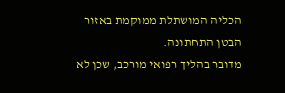הכליה המושתלת ממוקמת באזור הבטן התחתונה.
מדובר בהליך רפואי מורכב, שכן לא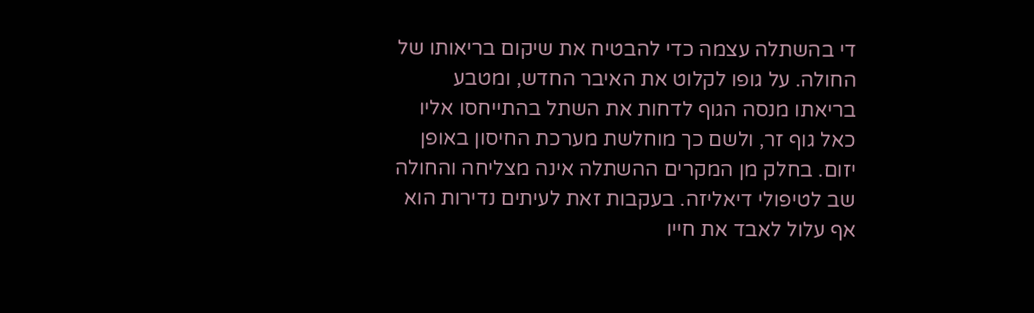די בהשתלה עצמה כדי להבטיח את שיקום בריאותו של החולה. על גופו לקלוט את האיבר החדש, ומטבע בריאתו מנסה הגוף לדחות את השתל בהתייחסו אליו כאל גוף זר, ולשם כך מוחלשת מערכת החיסון באופן יזום. בחלק מן המקרים ההשתלה אינה מצליחה והחולה שב לטיפולי דיאליזה. בעקבות זאת לעיתים נדירות הוא אף עלול לאבד את חייו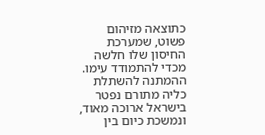כתוצאה מזיהום פשוט, שמערכת החיסון שלו חלשה מכדי להתמודד עימו.
ההמתנה להשתלת כליה מתורם נפטר בישראל ארוכה מאוד, ונמשכת כיום בין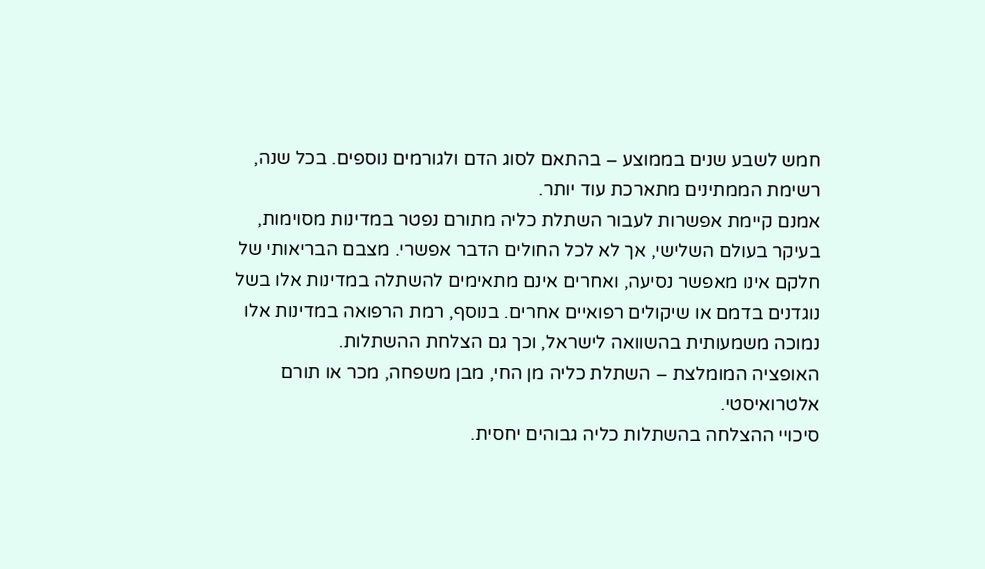חמש לשבע שנים בממוצע – בהתאם לסוג הדם ולגורמים נוספים. בכל שנה, רשימת הממתינים מתארכת עוד יותר.
אמנם קיימת אפשרות לעבור השתלת כליה מתורם נפטר במדינות מסוימות, בעיקר בעולם השלישי, אך לא לכל החולים הדבר אפשרי. מצבם הבריאותי של חלקם אינו מאפשר נסיעה, ואחרים אינם מתאימים להשתלה במדינות אלו בשל נוגדנים בדמם או שיקולים רפואיים אחרים. בנוסף, רמת הרפואה במדינות אלו נמוכה משמעותית בהשוואה לישראל, וכך גם הצלחת ההשתלות.
האופציה המומלצת – השתלת כליה מן החי, מבן משפחה, מכר או תורם אלטרואיסטי.
סיכויי ההצלחה בהשתלות כליה גבוהים יחסית.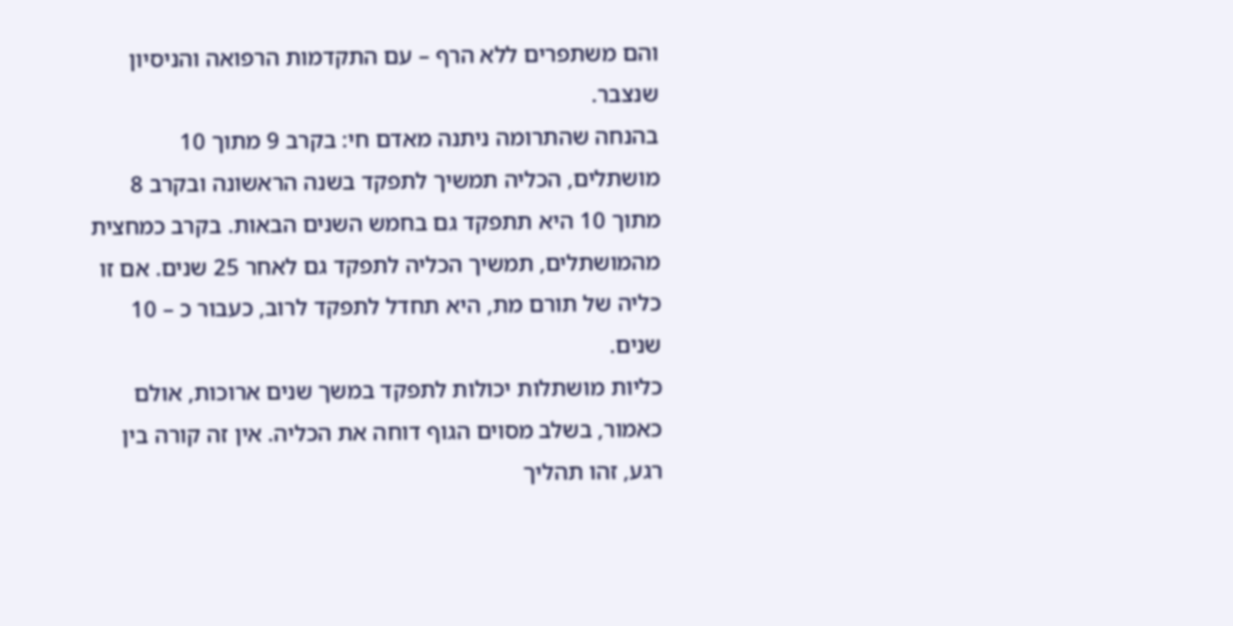והם משתפרים ללא הרף – עם התקדמות הרפואה והניסיון שנצבר.
בהנחה שהתרומה ניתנה מאדם חי: בקרב 9 מתוך 10 מושתלים, הכליה תמשיך לתפקד בשנה הראשונה ובקרב 8 מתוך 10 היא תתפקד גם בחמש השנים הבאות. בקרב כמחצית מהמושתלים, תמשיך הכליה לתפקד גם לאחר 25 שנים. אם זו כליה של תורם מת, היא תחדל לתפקד לרוב, כעבור כ – 10 שנים.
כליות מושתלות יכולות לתפקד במשך שנים ארוכות, אולם כאמור, בשלב מסוים הגוף דוחה את הכליה. אין זה קורה בין רגע, זהו תהליך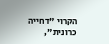הקרוי "דחייה כרונית",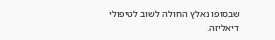שבסופו נאלץ החולה לשוב לטיפולי דיאליזה.